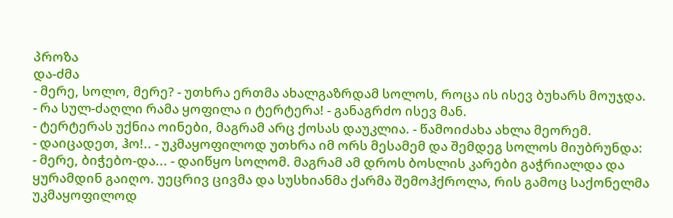პროზა
და-ძმა
- მერე, სოლო, მერე? - უთხრა ერთმა ახალგაზრდამ სოლოს, როცა ის ისევ ბუხარს მოუჯდა.
- რა სულ-ძაღლი რამა ყოფილა ი ტერტერა! - განაგრძო ისევ მან.
- ტერტერას უქნია ოინები, მაგრამ არც ქოსას დაუკლია. - წამოიძახა ახლა მეორემ.
- დაიცადეთ, ჰო!.. - უკმაყოფილოდ უთხრა იმ ორს მესამემ და შემდეგ სოლოს მიუბრუნდა:
- მერე, ბიჭებო-და... - დაიწყო სოლომ. მაგრამ ამ დროს ბოსლის კარები გაჭრიალდა და ყურამდინ გაიღო. უეცრივ ცივმა და სუსხიანმა ქარმა შემოჰქროლა, რის გამოც საქონელმა უკმაყოფილოდ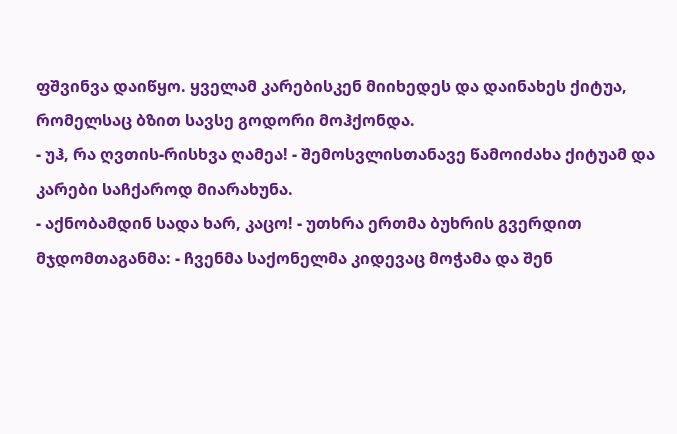ფშვინვა დაიწყო. ყველამ კარებისკენ მიიხედეს და დაინახეს ქიტუა, რომელსაც ბზით სავსე გოდორი მოჰქონდა.
- უჰ, რა ღვთის-რისხვა ღამეა! - შემოსვლისთანავე წამოიძახა ქიტუამ და კარები საჩქაროდ მიარახუნა.
- აქნობამდინ სადა ხარ, კაცო! - უთხრა ერთმა ბუხრის გვერდით მჯდომთაგანმა: - ჩვენმა საქონელმა კიდევაც მოჭამა და შენ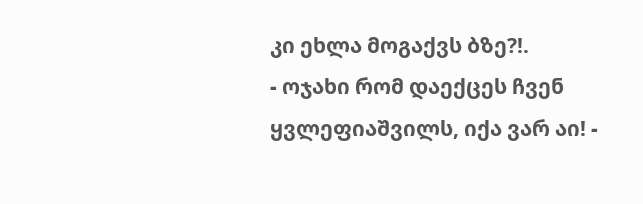კი ეხლა მოგაქვს ბზე?!.
- ოჯახი რომ დაექცეს ჩვენ ყვლეფიაშვილს, იქა ვარ აი! -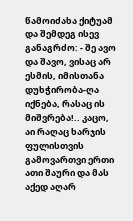წამოიძახა ქიტუამ და შემდეგ ისევ განაგრძო: - შე ავო და შავო, ვისაც არ ესმის, იმისთანა დუხჭირობა-ღა იქნება, რასაც ის მიშვრება!.. კაცო, აი რაღაც ხარჯის ფულისთვის გამოვართვი ერთი ათი შაური და მას აქედ აღარ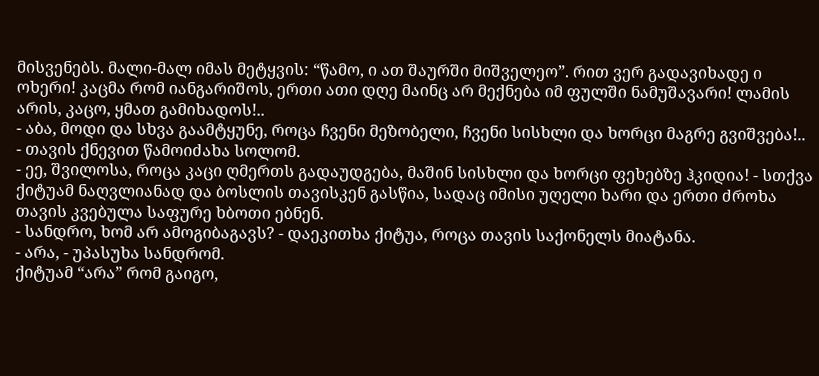მისვენებს. მალი-მალ იმას მეტყვის: “წამო, ი ათ შაურში მიშველეო”. რით ვერ გადავიხადე ი ოხერი! კაცმა რომ იანგარიშოს, ერთი ათი დღე მაინც არ მექნება იმ ფულში ნამუშავარი! ლამის არის, კაცო, ყმათ გამიხადოს!..
- აბა, მოდი და სხვა გაამტყუნე, როცა ჩვენი მეზობელი, ჩვენი სისხლი და ხორცი მაგრე გვიშვება!.. - თავის ქნევით წამოიძახა სოლომ.
- ეე, შვილოსა, როცა კაცი ღმერთს გადაუდგება, მაშინ სისხლი და ხორცი ფეხებზე ჰკიდია! - სთქვა ქიტუამ ნაღვლიანად და ბოსლის თავისკენ გასწია, სადაც იმისი უღელი ხარი და ერთი ძროხა თავის კვებულა საფურე ხბოთი ებნენ.
- სანდრო, ხომ არ ამოგიბაგავს? - დაეკითხა ქიტუა, როცა თავის საქონელს მიატანა.
- არა, - უპასუხა სანდრომ.
ქიტუამ “არა” რომ გაიგო,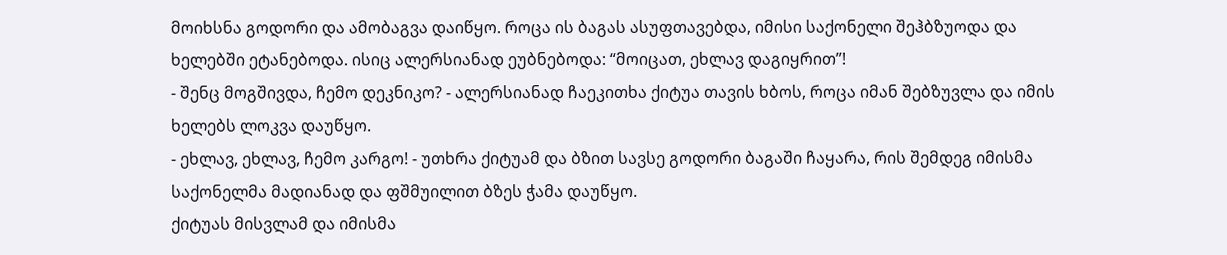მოიხსნა გოდორი და ამობაგვა დაიწყო. როცა ის ბაგას ასუფთავებდა, იმისი საქონელი შეჰბზუოდა და ხელებში ეტანებოდა. ისიც ალერსიანად ეუბნებოდა: “მოიცათ, ეხლავ დაგიყრით”!
- შენც მოგშივდა, ჩემო დეკნიკო? - ალერსიანად ჩაეკითხა ქიტუა თავის ხბოს, როცა იმან შებზუვლა და იმის ხელებს ლოკვა დაუწყო.
- ეხლავ, ეხლავ, ჩემო კარგო! - უთხრა ქიტუამ და ბზით სავსე გოდორი ბაგაში ჩაყარა, რის შემდეგ იმისმა საქონელმა მადიანად და ფშმუილით ბზეს ჭამა დაუწყო.
ქიტუას მისვლამ და იმისმა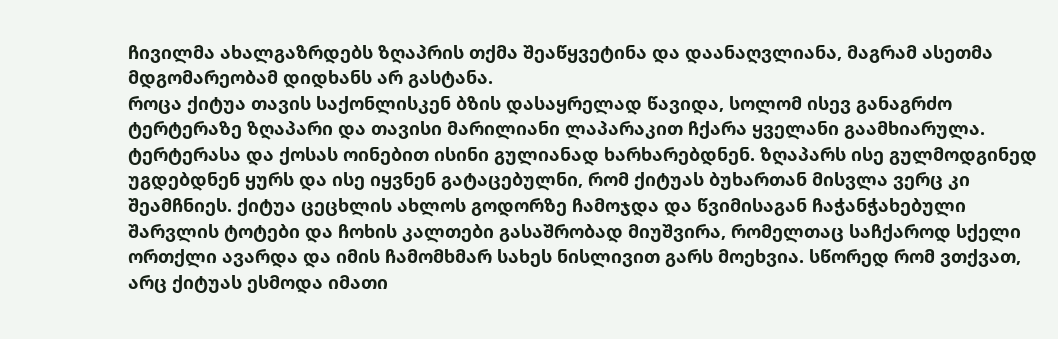ჩივილმა ახალგაზრდებს ზღაპრის თქმა შეაწყვეტინა და დაანაღვლიანა, მაგრამ ასეთმა მდგომარეობამ დიდხანს არ გასტანა.
როცა ქიტუა თავის საქონლისკენ ბზის დასაყრელად წავიდა, სოლომ ისევ განაგრძო ტერტერაზე ზღაპარი და თავისი მარილიანი ლაპარაკით ჩქარა ყველანი გაამხიარულა. ტერტერასა და ქოსას ოინებით ისინი გულიანად ხარხარებდნენ. ზღაპარს ისე გულმოდგინედ უგდებდნენ ყურს და ისე იყვნენ გატაცებულნი, რომ ქიტუას ბუხართან მისვლა ვერც კი შეამჩნიეს. ქიტუა ცეცხლის ახლოს გოდორზე ჩამოჯდა და წვიმისაგან ჩაჭანჭახებული შარვლის ტოტები და ჩოხის კალთები გასაშრობად მიუშვირა, რომელთაც საჩქაროდ სქელი ორთქლი ავარდა და იმის ჩამომხმარ სახეს ნისლივით გარს მოეხვია. სწორედ რომ ვთქვათ, არც ქიტუას ესმოდა იმათი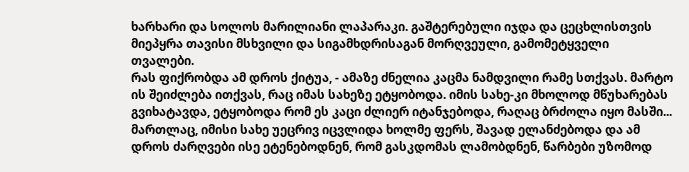ხარხარი და სოლოს მარილიანი ლაპარაკი. გაშტერებული იჯდა და ცეცხლისთვის მიეპყრა თავისი მსხვილი და სიგამხდრისაგან მორღვეული, გამომეტყველი თვალები.
რას ფიქრობდა ამ დროს ქიტუა, - ამაზე ძნელია კაცმა ნამდვილი რამე სთქვას. მარტო ის შეიძლება ითქვას, რაც იმას სახეზე ეტყობოდა. იმის სახე-კი მხოლოდ მწუხარებას გვიხატავდა, ეტყობოდა რომ ეს კაცი ძლიერ იტანჯებოდა, რაღაც ბრძოლა იყო მასში...
მართლაც, იმისი სახე უეცრივ იცვლიდა ხოლმე ფერს, შავად ელანძებოდა და ამ დროს ძარღვები ისე ეტენებოდნენ, რომ გასკდომას ლამობდნენ, წარბები უზომოდ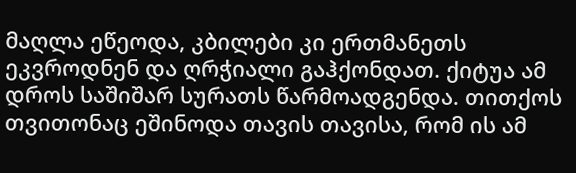მაღლა ეწეოდა, კბილები კი ერთმანეთს ეკვროდნენ და ღრჭიალი გაჰქონდათ. ქიტუა ამ დროს საშიშარ სურათს წარმოადგენდა. თითქოს თვითონაც ეშინოდა თავის თავისა, რომ ის ამ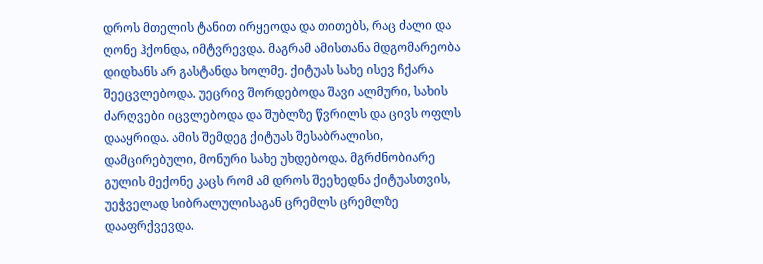დროს მთელის ტანით ირყეოდა და თითებს, რაც ძალი და ღონე ჰქონდა, იმტვრევდა. მაგრამ ამისთანა მდგომარეობა დიდხანს არ გასტანდა ხოლმე. ქიტუას სახე ისევ ჩქარა შეეცვლებოდა. უეცრივ შორდებოდა შავი ალმური, სახის ძარღვები იცვლებოდა და შუბლზე წვრილს და ცივს ოფლს დააყრიდა. ამის შემდეგ ქიტუას შესაბრალისი, დამცირებული, მონური სახე უხდებოდა. მგრძნობიარე გულის მექონე კაცს რომ ამ დროს შეეხედნა ქიტუასთვის, უეჭველად სიბრალულისაგან ცრემლს ცრემლზე დააფრქვევდა.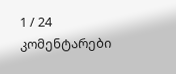1 / 24
კომენტარები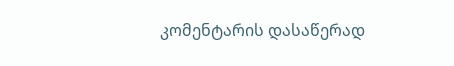კომენტარის დასაწერად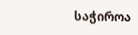საჭიროა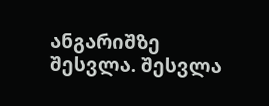ანგარიშზე შესვლა. შესვლა